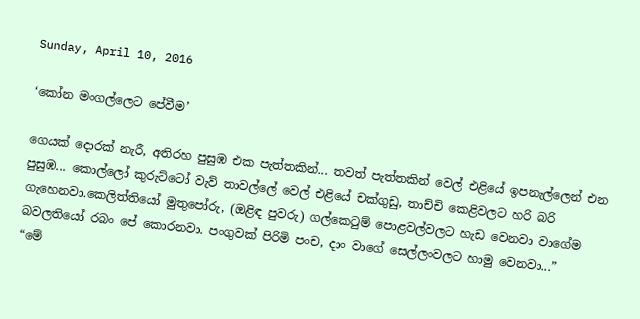Sunday, April 10, 2016

‘කෝන මංගල්ලෙට පේවීම’

ගෙයක් දොරක් නැරී, අතිරහ පුසුඹ එක පැත්තකින්... තවත් පැත්තකින් වෙල් එළියේ ඉපනැල්ලෙන් එන පුසුඹ... කොල්ලෝ කුරුට්ටෝ වැව් තාවල්ලේ වෙල් එළියේ චක්ගුඩු, තාච්චි කෙළිවලට හරි බරි ගැහෙනවා.කෙලිත්තියෝ මුතුපෝරු, (ඔළිඳ පුවරු) ගල්කෙටුම් පොළවල්වලට හැඩ වෙනවා වාගේම බවලතියෝ රබං පේ කොරනවා. පංගුවක් පිරිමි පංච, දාං වාගේ සෙල්ලංවලට හාමු වෙනවා...”
“මේ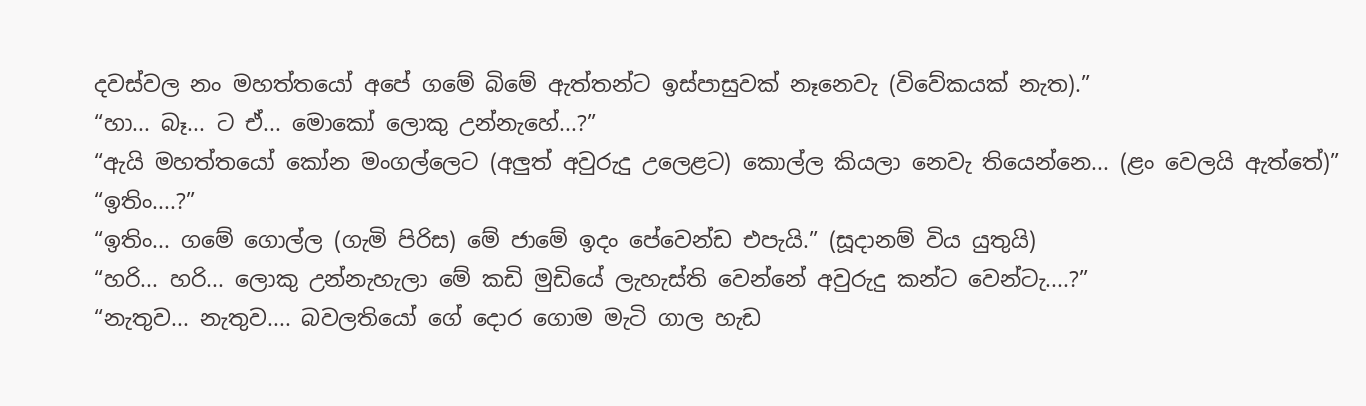දවස්වල නං මහත්තයෝ අපේ ගමේ බිමේ ඇත්තන්ට ඉස්පාසුවක් නෑනෙවැ (විවේකයක් නැත).”
“හා... බෑ... ට ඒ... මොකෝ ලොකු උන්නැහේ...?”
“ඇයි මහත්තයෝ කෝන මංගල්ලෙට (අලුත් අවුරුදු උලෙළට) කොල්ල කියලා නෙවැ තියෙන්නෙ... (ළං වෙලයි ඇත්තේ)”
“ඉතිං....?”
“ඉතිං... ගමේ ගොල්ල (ගැමි පිරිස) මේ ජාමේ ඉදං පේවෙන්ඩ එපැයි.” (සූදානම් විය යුතුයි)
“හරි... හරි... ලොකු උන්නැහැලා මේ කඩි මුඩියේ ලැහැස්ති වෙන්නේ අවුරුදු කන්ට වෙන්ටැ....?”
“නැතුව... නැතුව.... බවලතියෝ ගේ දොර ගොම මැටි ගාල හැඩ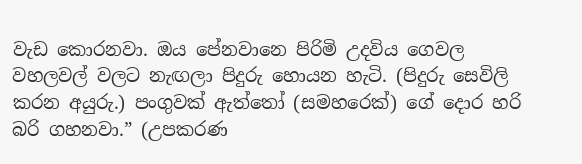වැඩ කොරනවා. ඔය පේනවානෙ පිරිමි උදවිය ගෙවල වහලවල් වලට නැඟලා පිදුරු හොයන හැටි. (පිදුරු සෙවිලි කරන අයුරු.) පංගුවක් ඇත්තෝ (සමහරෙක්) ගේ දොර හරි බරි ගහනවා.” (උපකරණ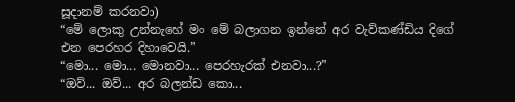සූදානම් කරනවා)
“මේ ලොකු උන්නැහේ මං මේ බලාගන ඉන්නේ අර වැව්කණ්ඩිය දිගේ එන පෙරහර දිහාවෙයි.”
“මො... මො... මොනවා... පෙරහැරක් එනවා...?”
“ඔව්... ඔව්... අර බලන්ඩ කො...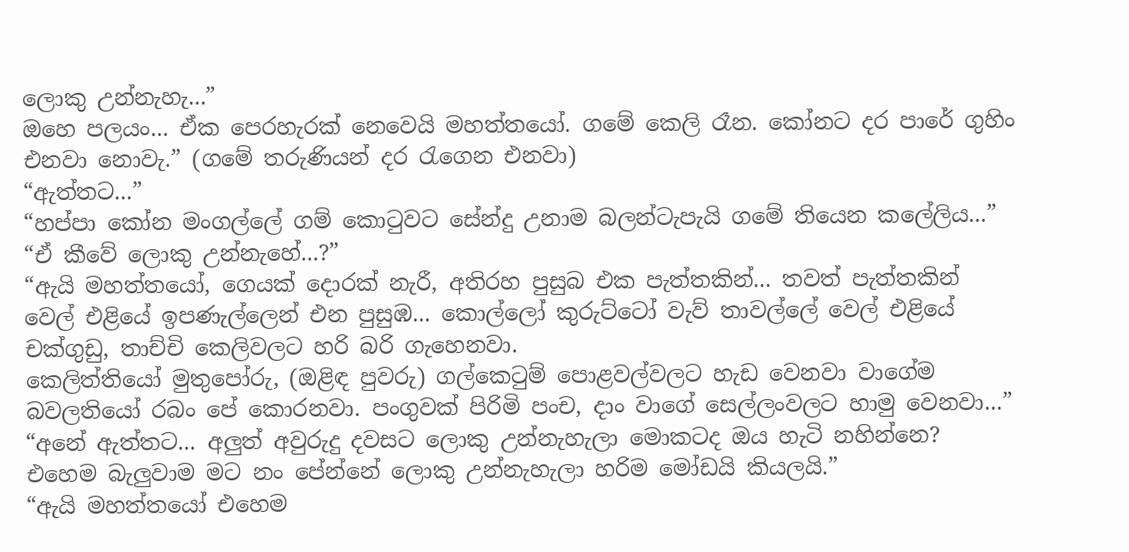ලොකු උන්නැහැ...”
ඔහෙ පලයං... ඒක පෙරහැරක් නෙවෙයි මහත්තයෝ. ගමේ කෙලි රෑන. කෝනට දර පාරේ ගුහිං එනවා නොවැ.” (ගමේ තරුණියන් දර රැගෙන එනවා)
“ඇත්තට...”
“හප්පා කෝන මංගල්ලේ ගම් කොටුවට සේන්දු උනාම බලන්ටැපැයි ගමේ තියෙන කලේලිය...”
“ඒ කීවේ ලොකු උන්නැහේ...?”
“ඇයි මහත්තයෝ, ගෙයක් දොරක් නැරී, අතිරහ පුසුබ එක පැත්තකින්... තවත් පැත්තකින් වෙල් එළියේ ඉපණැල්ලෙන් එන පුසුඹ... කොල්ලෝ කුරුට්ටෝ වැව් තාවල්ලේ වෙල් එළියේ චක්ගුඩු, තාච්චි කෙලිවලට හරි බරි ගැහෙනවා.
කෙලිත්තියෝ මුතුපෝරු, (ඔළිඳ පුවරු) ගල්කෙටුම් පොළවල්වලට හැඩ වෙනවා වාගේම බවලතියෝ රබං පේ කොරනවා. පංගුවක් පිරිමි පංච, දාං වාගේ සෙල්ලංවලට හාමු වෙනවා...”
“අනේ ඇත්තට... අලුත් අවුරුදු දවසට ලොකු උන්නැහැලා මොකටද ඔය හැටි නහින්නෙ? එහෙම බැලුවාම මට නං පේන්නේ ලොකු ‍උන්නැහැලා හරිම මෝඩයි කියලයි.”
“ඇයි මහත්තයෝ එහෙම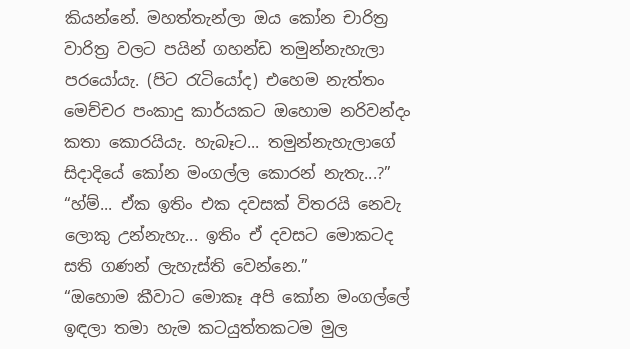කියන්නේ. මහත්තැන්ලා ඔය කෝන චාරිත්‍ර වාරිත්‍ර වලට පයින් ගහන්ඩ තමුන්නැහැලා පරයෝයැ. (පිට රැටියෝද) එහෙම නැත්තං මෙච්චර පංකාදු කාර්යකට ඔහොම නරිවන්දං කතා කොරයියැ. හැබෑට... තමුන්නැහැලාගේ සිදාදියේ කෝන මංගල්ල කොරන් නැතැ...?”
“හ්ම්... ඒක ඉතිං එක දවසක් විතරයි නෙවැ ලොකු උන්නැහැ... ඉතිං ඒ දවසට මොකටද සති ගණන් ලැහැස්ති වෙන්නෙ.”
“ඔහොම කීවාට මොකෑ අපි කෝන මංගල්ලේ ඉඳලා තමා හැම කටයුත්තකටම මුල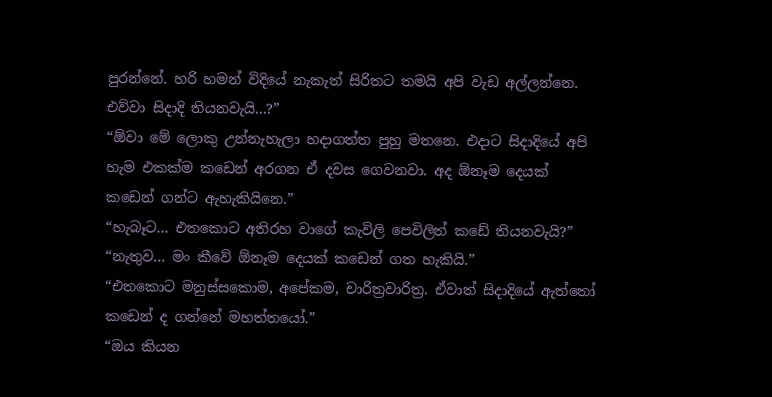පු‍රන්නේ. හරි හමන් විදියේ නැකැත් සිරිතට තමයි අපි වැඩ අල්ලන්නෙ. එව්වා සිදාදි තියනවැයි...?”
“ඕවා මේ ලොකු උන්නැහැලා හදාගත්ත පුහු මතනෙ. එදාට සිදාදියේ අපි හැම එකක්ම කඩෙන් අරගන ඒ දවස ගෙවනවා. අද ඕනෑම දෙයක් කඩෙන් ගන්ට ඇහැකියිනෙ.”
“හැබෑට... එතකොට අතිරහ වාගේ කැවිලි පෙවිලිත් කඩේ තියනවැයි?”
“නැතුව... මං කීවේ ඕනෑම දෙයක් කඩෙන් ගත හැකියි.”
“එතකොට මනුස්සකොම, අපේකම, චාරිත්‍රවාරිත්‍ර. ඒවාත් සිදාදියේ ඇත්තෝ කඩෙන් ද ගන්නේ මහත්තයෝ.”
“ඔය කියන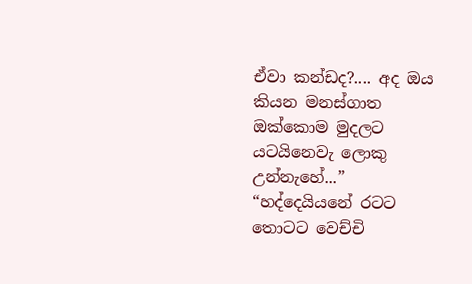ඒවා කන්ඩද?.... අද ඔය කියන මනස්ගාත ඔක්කොම මුදලට යටයිනෙවැ ලොකු උන්නැහේ...”
“හද්දෙයියනේ රටට තොටට වෙච්චි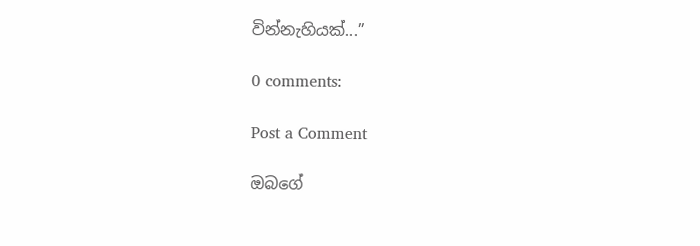වින්නැහියක්...”

0 comments:

Post a Comment

ඔබගේ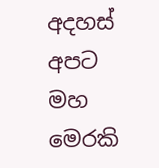අදහස් අපට මහ මෙරකි